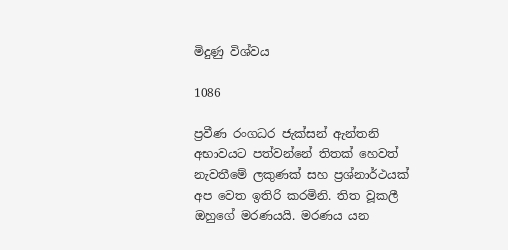මිදුණු විශ්වය

1086

ප්‍රවීණ රංගධර ජැක්සන් ඇන්තනි අභාවයට පත්වන්නේ තිතක් හෙවත් නැවතීමේ ලකුණක් සහ ප්‍රශ්නාර්ථයක් අප වෙත ඉතිරි කරමිනි. තිත වූකලී ඔහුගේ මරණයයි. මරණය යන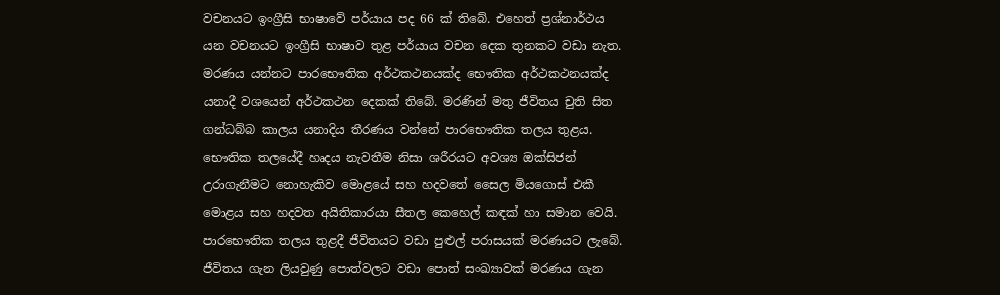වචනයට ඉංග්‍රීසි භාෂාවේ පර්යාය පද 66 ක් තිබේ. එහෙත් ප්‍රශ්නාර්ථය යන වචනයට ඉංග්‍රීසි භාෂාව තුළ පර්යාය වචන දෙක තුනකට වඩා නැත. මරණය යන්නට පාරභෞතික අර්ථකථනයක්ද භෞතික අර්ථකථනයක්ද යනාදී වශයෙන් අර්ථකථන දෙකක් තිබේ. මරණින් මතු ජීවිතය චුති සිත ගන්ධබ්බ කාලය යනාදිය තීරණය වන්නේ පාරභෞතික තලය තුළය. භෞතික තලයේදී හෘදය නැවතීම නිසා ශරීරයට අවශ්‍ය ඔක්සිජන් උරාගැනීමට නොහැකිව මොළයේ සහ හදවතේ සෛල මියගොස් එකී මොළය සහ හදවත අයිතිකාරයා සීතල කෙහෙල් කඳක් හා සමාන වෙයි. පාරභෞතික තලය තුළදී ජීවිතයට වඩා පුළුල් පරාසයක් මරණයට ලැබේ. ජීවිතය ගැන ලියවුණු පොත්වලට වඩා පොත් සංඛ්‍යාවක් මරණය ගැන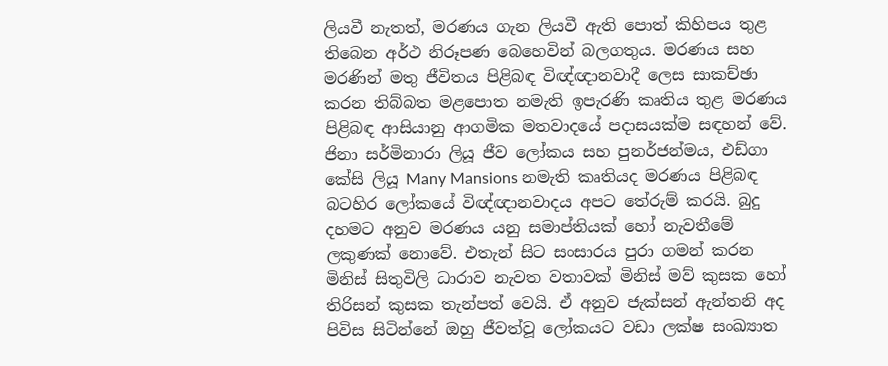ලියවී නැතත්, මරණය ගැන ලියවී ඇති පොත් කිහිපය තුළ තිබෙන අර්ථ නිරූපණ බෙහෙවින් බලගතුය. මරණය සහ මරණින් මතු ජීවිතය පිළිබඳ විඥ්ඥානවාදී ලෙස සාකච්ඡා කරන තිබ්බත මළපොත නමැති ඉපැරණි කෘතිය තුළ මරණය පිළිබඳ ආසියානු ආගමික මතවාදයේ පදාසයක්ම සඳහන් වේ. ජිනා සර්මිනාරා ලියූ ජීව ලෝකය සහ පුනර්ජන්මය, එඩ්ගා කේසි ලියූ Many Mansions නමැති කෘතියද මරණය පිළිබඳ බටහිර ලෝකයේ විඥ්ඥානවාදය අපට තේරුම් කරයි. බුදු දහමට අනුව මරණය යනු සමාප්තියක් හෝ නැවතීමේ ලකුණක් නොවේ. එතැන් සිට සංසාරය පුරා ගමන් කරන මිනිස් සිතුවිලි ධාරාව නැවත වතාවක් මිනිස් මව් කුසක හෝ තිරිසන් කුසක තැන්පත් වෙයි. ඒ අනුව ජැක්සන් ඇන්තනි අද පිවිස සිටින්නේ ඔහු ජීවත්වූ ලෝකයට වඩා ලක්ෂ සංඛ්‍යාත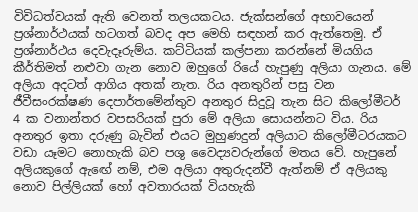විවිධත්වයක් ඇති වෙනත් තලයකටය. ජැක්සන්ගේ අභාවයෙන් ප්‍රශ්නාර්ථයක් හටගත් බවද අප මෙහි සඳහන් කර ඇත්තෙමු. ඒ ප්‍රශ්නාර්ථය දෙවැදෑරුම්ය. කට්ටියක් කල්පනා කරන්නේ මියගිය කීර්තිමත් නළුවා ගැන නොව ඔහුගේ රියේ හැපුණු අලියා ගැනය. මේ අලියා අදටත් ආගිය අතක් නැත. රිය අනතුරින් පසු වන ජීවීසංරක්ෂණ දෙපාර්තමේන්තුව අනතුර සිදුවූ තැන සිට කිලෝමීටර් 4 ක වනාන්තර වපසරියක් පුරා මේ අලියා සොයන්නට විය. රිය අනතුර ඉතා දරුණු බැවින් එයට මුහුණදුන් අලියාට කිලෝමීටරයකට වඩා යෑමට නොහැකි බව පශු වෛද්‍යවරුන්ගේ මතය වේ. හැපුනේ අලියකුගේ ඇඟේ නම්, එම අලියා අතුරුදන්වී ඇත්නම් ඒ අලියකු නොව පිල්ලියක් හෝ අවතාරයක් වියහැකි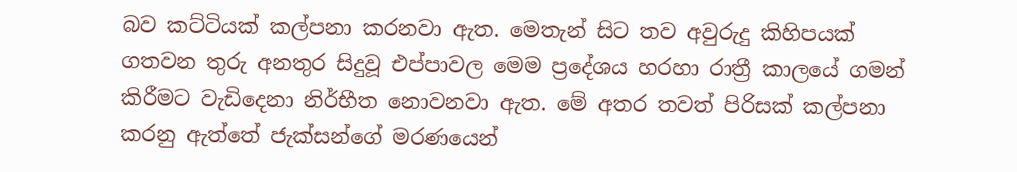බව කට්ටියක් කල්පනා කරනවා ඇත. මෙතැන් සිට තව අවුරුදු කිහිපයක් ගතවන තුරු අනතුර සිදුවූ එප්පාවල මෙම ප්‍රදේශය හරහා රාත්‍රී කාලයේ ගමන් කිරීමට වැඩිදෙනා නිර්භීත නොවනවා ඇත. මේ අතර තවත් පිරිසක් කල්පනා කරනු ඇත්තේ ජැක්සන්ගේ මරණයෙන්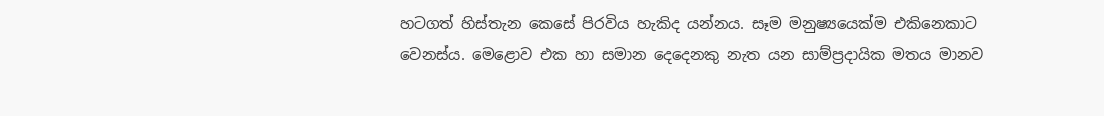හටගත් හිස්තැන කෙසේ පිරවිය හැකිද යන්නය. සෑම මනුෂ්‍යයෙක්ම එකිනෙකාට වෙනස්ය. මෙළොව එක හා සමාන දෙදෙනකු නැත යන සාම්ප්‍රදායික මතය මානව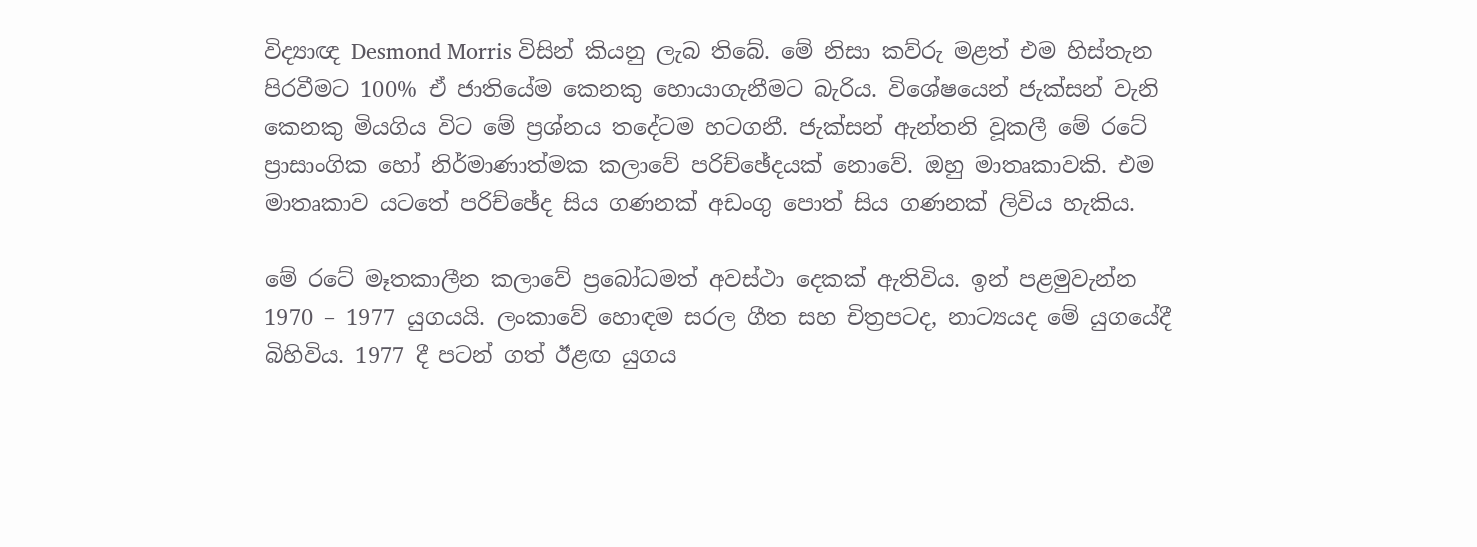විද්‍යාඥ Desmond Morris විසින් කියනු ලැබ තිබේ. මේ නිසා කව්රු මළත් එම හිස්තැන පිරවීමට 100% ඒ ජාතියේම කෙනකු හොයාගැනීමට බැරිය. විශේෂයෙන් ජැක්සන් වැනි කෙනකු මියගිය විට මේ ප්‍රශ්නය තදේටම හටගනී. ජැක්සන් ඇන්තනි වූකලී මේ රටේ ප්‍රාසාංගික හෝ නිර්මාණාත්මක කලාවේ පරිච්ඡේදයක් නොවේ. ඔහු මාතෘකාවකි. එම මාතෘකාව යටතේ පරිච්ඡේද සිය ගණනක් අඩංගු පොත් සිය ගණනක් ලිවිය හැකිය.

මේ රටේ මෑතකාලීන කලාවේ ප්‍රබෝධමත් අවස්ථා දෙකක් ඇතිවිය. ඉන් පළමුවැන්න 1970 – 1977 යුගයයි. ලංකාවේ හොඳම සරල ගීත සහ චිත්‍රපටද, නාට්‍යයද මේ යුගයේදී බිහිවිය. 1977 දී පටන් ගත් ඊළඟ යුගය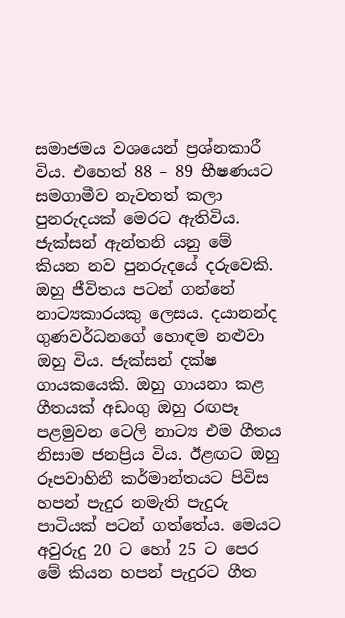සමාජමය වශයෙන් ප්‍රශ්නකාරී විය. එහෙත් 88 – 89 භීෂණයට සමගාමීව නැවතත් කලා පුනරුදයක් මෙරට ඇතිවිය. ජැක්සන් ඇන්තනි යනු මේ කියන නව පුනරුදයේ දරුවෙකි. ඔහු ජීවිතය පටන් ගන්නේ නාට්‍යකාරයකු ලෙසය. දයානන්ද ගුණවර්ධනගේ හොඳම නළුවා ඔහු විය. ජැක්සන් දක්ෂ ගායකයෙකි. ඔහු ගායනා කළ ගීතයක් අඩංගු ඔහු රඟපෑ පළමුවන ටෙලි නාට්‍ය එම ගීතය නිසාම ජනප්‍රිය විය. ඊළඟට ඔහු රූපවාහිනී කර්මාන්තයට පිවිස හපන් පැදුර නමැති පැදුරු පාටියක් පටන් ගත්තේය. මෙයට අවුරුදු 20 ට හෝ 25 ට පෙර මේ කියන හපන් පැදුරට ගීත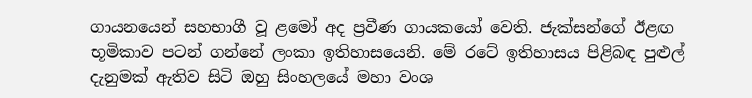ගායනයෙන් සහභාගී වූ ළමෝ අද ප්‍රවීණ ගායකයෝ වෙති. ජැක්සන්ගේ ඊළඟ භූමිකාව පටන් ගන්නේ ලංකා ඉතිහාසයෙනි. මේ රටේ ඉතිහාසය පිළිබඳ පුළුල් දැනුමක් ඇතිව සිටි ඔහු සිංහලයේ මහා වංශ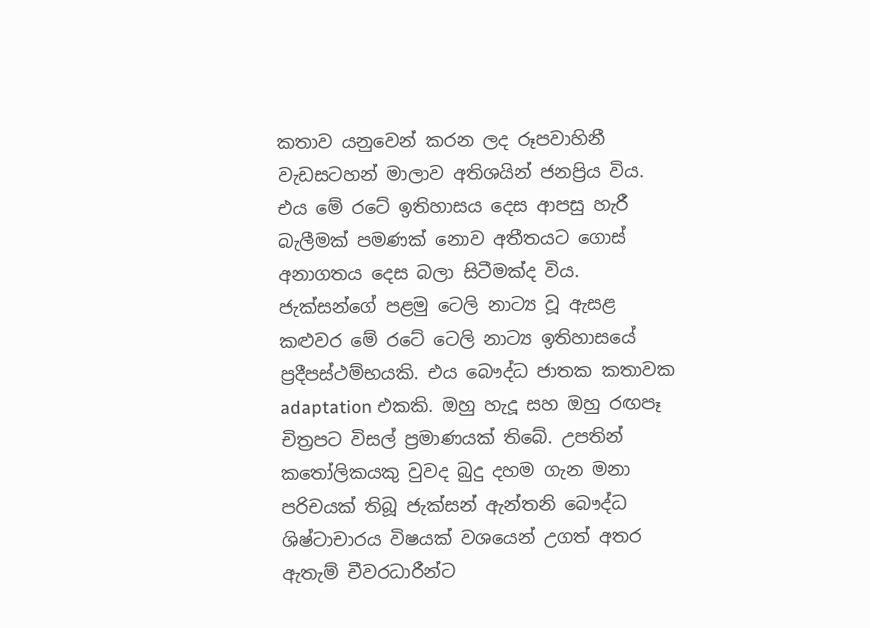කතාව යනුවෙන් කරන ලද රූපවාහිනී වැඩසටහන් මාලාව අතිශයින් ජනප්‍රිය විය. එය මේ රටේ ඉතිහාසය දෙස ආපසු හැරී බැලීමක් පමණක් නොව අතීතයට ගොස් අනාගතය දෙස බලා සිටීමක්ද විය. ජැක්සන්ගේ පළමු ටෙලි නාට්‍ය වූ ඇසළ කළුවර මේ රටේ ටෙලි නාට්‍ය ඉතිහාසයේ ප්‍රදීපස්ථම්භයකි. එය බෞද්ධ ජාතක කතාවක adaptation එකකි. ඔහු හැදූ සහ ඔහු රඟපෑ චිත්‍රපට විසල් ප්‍රමාණයක් තිබේ. උපතින් කතෝලිකයකු වුවද බුදු දහම ගැන මනා පරිචයක් තිබූ ජැක්සන් ඇන්තනි බෞද්ධ ශිෂ්ටාචාරය විෂයක් වශයෙන් උගත් අතර ඇතැම් චීවරධාරීන්ට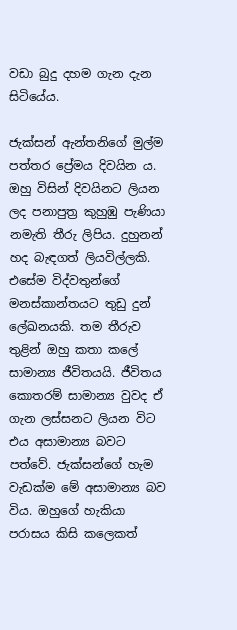වඩා බුදු දහම ගැන දැන සිටියේය.

ජැක්සන් ඇන්තනිගේ මුල්ම පත්තර ප්‍රේමය දිවයින ය. ඔහු විසින් දිවයිනට ලියන ලද පනාපුත්‍ර කුහුඹු පැණියා නමැති තීරු ලිපිය. දුහුනන් හද බැඳගත් ලියවිල්ලකි. එසේම විද්වතුන්ගේ මනස්කාන්තයට තුඩු දුන් ලේඛනයකි. තම තීරුව තුළින් ඔහු කතා කලේ සාමාන්‍ය ජීවිතයයි. ජීවිතය කොතරම් සාමාන්‍ය වුවද ඒ ගැන ලස්සනට ලියන විට එය අසාමාන්‍ය බවට පත්වේ. ජැක්සන්ගේ හැම වැඩක්ම මේ අසාමාන්‍ය බව විය. ඔහුගේ හැකියා පරාසය කිසි කලෙකත්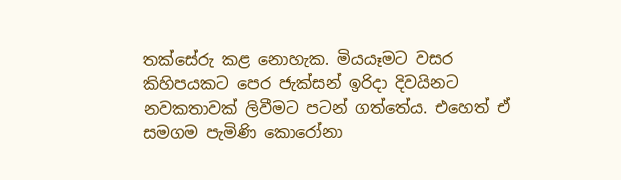තක්සේරු කළ නොහැක. මියයෑමට වසර කිහිපයකට පෙර ජැක්සන් ඉරිදා දිවයිනට නවකතාවක් ලිවීමට පටන් ගත්තේය. එහෙත් ඒ සමගම පැමිණි කොරෝනා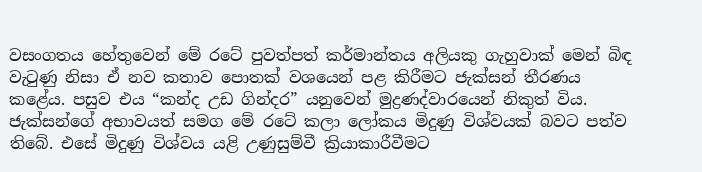වසංගතය හේතුවෙන් මේ රටේ පුවත්පත් කර්මාන්තය අලියකු ගැහුවාක් මෙන් බිඳ වැටුණු නිසා ඒ නව කතාව පොතක් වශයෙන් පළ කිරීමට ජැක්සන් තීරණය කළේය. පසුව එය “කන්ද උඩ ගින්දර” යනුවෙන් මුද්‍රණද්වාරයෙන් නිකුත් විය. ජැක්සන්ගේ අභාවයත් සමග මේ රටේ කලා ලෝකය මිදුණු විශ්වයක් බවට පත්ව තිබේ. එසේ මිදුණු විශ්වය යළි උණුසුම්වී ක්‍රියාකාරීවීමට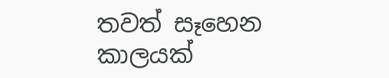තවත් සෑහෙන කාලයක්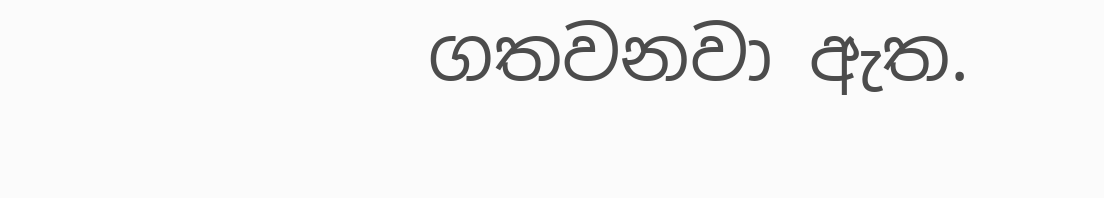ගතවනවා ඇත.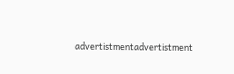advertistmentadvertistment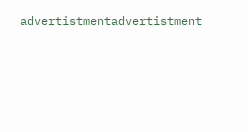advertistmentadvertistment